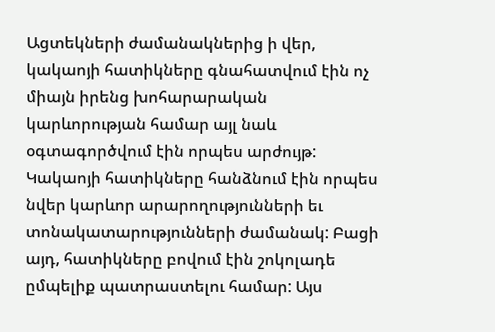Ացտեկների ժամանակներից ի վեր, կակաոյի հատիկները գնահատվում էին ոչ միայն իրենց խոհարարական կարևորության համար այլ նաև օգտագործվում էին որպես արժույթ: Կակաոյի հատիկները հանձնում էին որպես նվեր կարևոր արարողությունների եւ տոնակատարությունների ժամանակ: Բացի այդ, հատիկները բովում էին շոկոլադե ըմպելիք պատրաստելու համար: Այս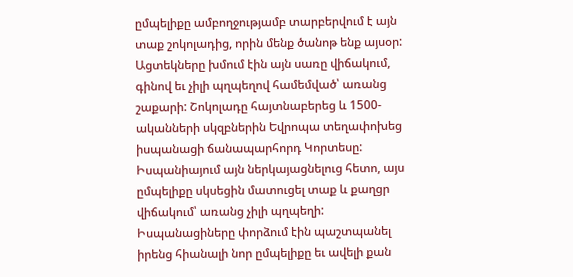ըմպելիքը ամբողջությամբ տարբերվում է այն տաք շոկոլադից, որին մենք ծանոթ ենք այսօր: Ացտեկները խմում էին այն սառը վիճակում, գինով եւ չիլի պղպեղով համեմված՝ առանց շաքարի: Շոկոլադը հայտնաբերեց և 1500-ականների սկզբներին Եվրոպա տեղափոխեց իսպանացի ճանապարհորդ Կորտեսը: Իսպանիայում այն ներկայացնելուց հետո, այս ըմպելիքը սկսեցին մատուցել տաք և քաղցր վիճակում՝ առանց չիլի պղպեղի: Իսպանացիները փորձում էին պաշտպանել իրենց հիանալի նոր ըմպելիքը եւ ավելի քան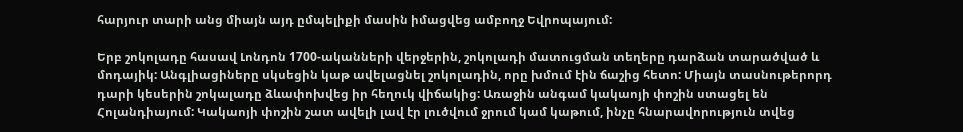հարյուր տարի անց միայն այդ ըմպելիքի մասին իմացվեց ամբողջ Եվրոպայում:

Երբ շոկոլադը հասավ Լոնդոն 1700-ականների վերջերին, շոկոլադի մատուցման տեղերը դարձան տարածված և մոդայիկ: Անգլիացիները սկսեցին կաթ ավելացնել շոկոլադին, որը խմում էին ճաշից հետո: Միայն տասնութերորդ դարի կեսերին շոկալադը ձևափոխվեց իր հեղուկ վիճակից: Առաջին անգամ կակաոյի փոշին ստացել են Հոլանդիայում: Կակաոյի փոշին շատ ավելի լավ էր լուծվում ջրում կամ կաթում, ինչը հնարավորություն տվեց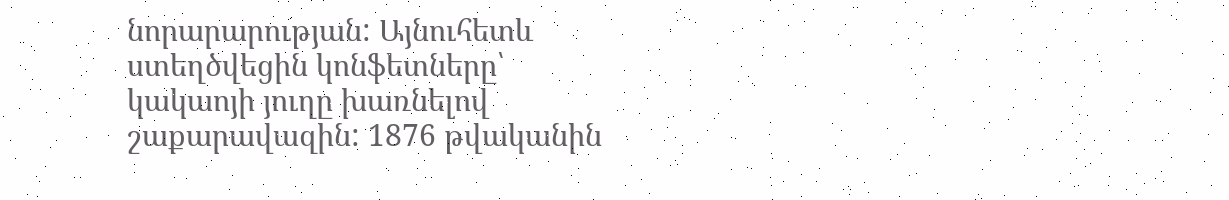նորարարության: Այնուհետև ստեղծվեցին կոնֆետները՝ կակաոյի յուղը խառնելով շաքարավազին: 1876 թվականին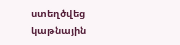ստեղծվեց կաթնային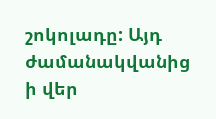շոկոլադը: Այդ ժամանակվանից ի վեր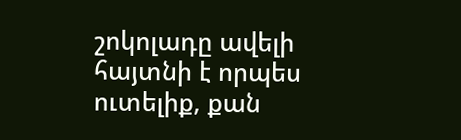շոկոլադը ավելի հայտնի է որպես ուտելիք, քան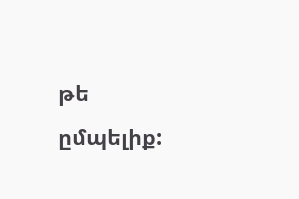թե ըմպելիք: